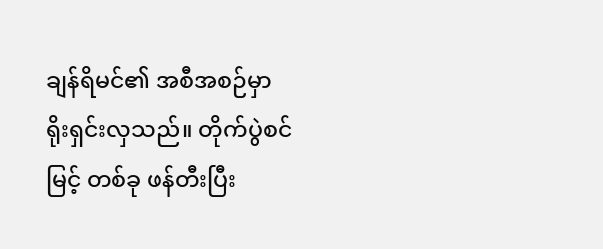ချန်ရိမင်၏ အစီအစဉ်မှာ ရိုးရှင်းလှသည်။ တိုက်ပွဲစင်မြင့် တစ်ခု ဖန်တီးပြီး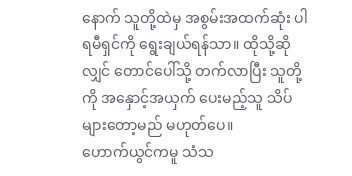နောက် သူတို့ထဲမှ အစွမ်းအထက်ဆုံး ပါရမီရှင်ကို ရွေးချယ်ရန်သာ။ ထိုသို့ဆိုလျှင် တောင်ပေါ်သို့ တက်လာပြီး သူတို့ကို အနှောင့်အယှက် ပေးမည့်သူ သိပ်များတော့မည် မဟုတ်ပေ။
ဟောက်ယွင်ကမူ သံသ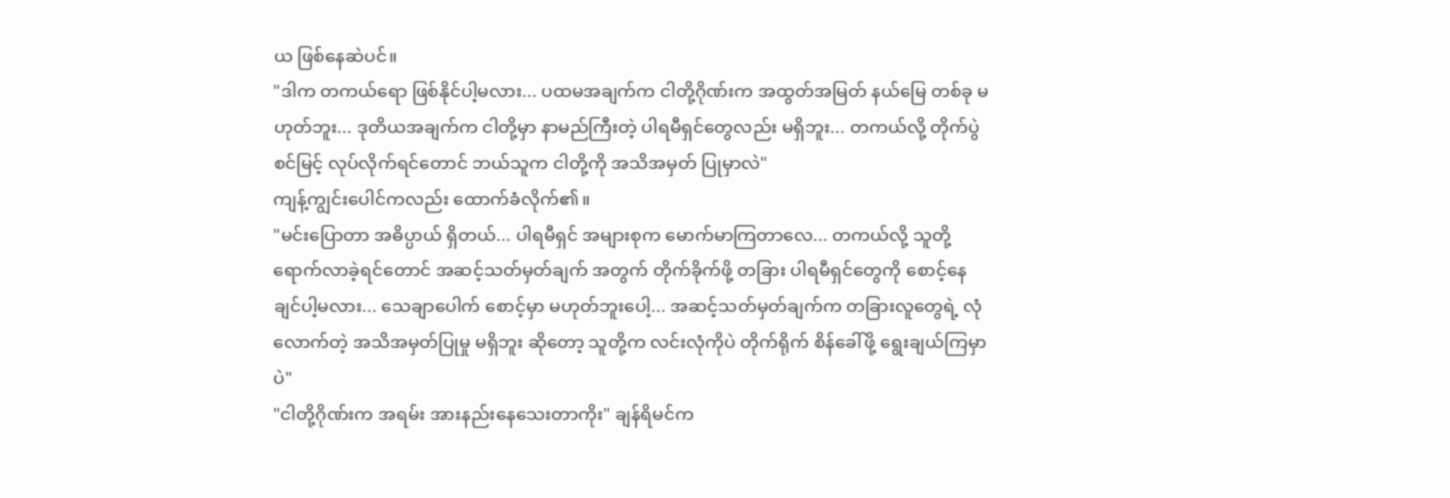ယ ဖြစ်နေဆဲပင်။
"ဒါက တကယ်ရော ဖြစ်နိုင်ပါ့မလား... ပထမအချက်က ငါတို့ဂိုဏ်းက အထွတ်အမြတ် နယ်မြေ တစ်ခု မဟုတ်ဘူး... ဒုတိယအချက်က ငါတို့မှာ နာမည်ကြီးတဲ့ ပါရမီရှင်တွေလည်း မရှိဘူး... တကယ်လို့ တိုက်ပွဲစင်မြင့် လုပ်လိုက်ရင်တောင် ဘယ်သူက ငါတို့ကို အသိအမှတ် ပြုမှာလဲ"
ကျန့်ကျွင်းပေါင်ကလည်း ထောက်ခံလိုက်၏။
"မင်းပြောတာ အဓိပ္ပာယ် ရှိတယ်... ပါရမီရှင် အများစုက မောက်မာကြတာလေ... တကယ်လို့ သူတို့ ရောက်လာခဲ့ရင်တောင် အဆင့်သတ်မှတ်ချက် အတွက် တိုက်ခိုက်ဖို့ တခြား ပါရမီရှင်တွေကို စောင့်နေချင်ပါ့မလား... သေချာပေါက် စောင့်မှာ မဟုတ်ဘူးပေါ့... အဆင့်သတ်မှတ်ချက်က တခြားလူတွေရဲ့ လုံလောက်တဲ့ အသိအမှတ်ပြုမှု မရှိဘူး ဆိုတော့ သူတို့က လင်းလုံကိုပဲ တိုက်ရိုက် စိန်ခေါ်ဖို့ ရွေးချယ်ကြမှာပဲ"
"ငါတို့ဂိုဏ်းက အရမ်း အားနည်းနေသေးတာကိုး" ချန်ရိမင်က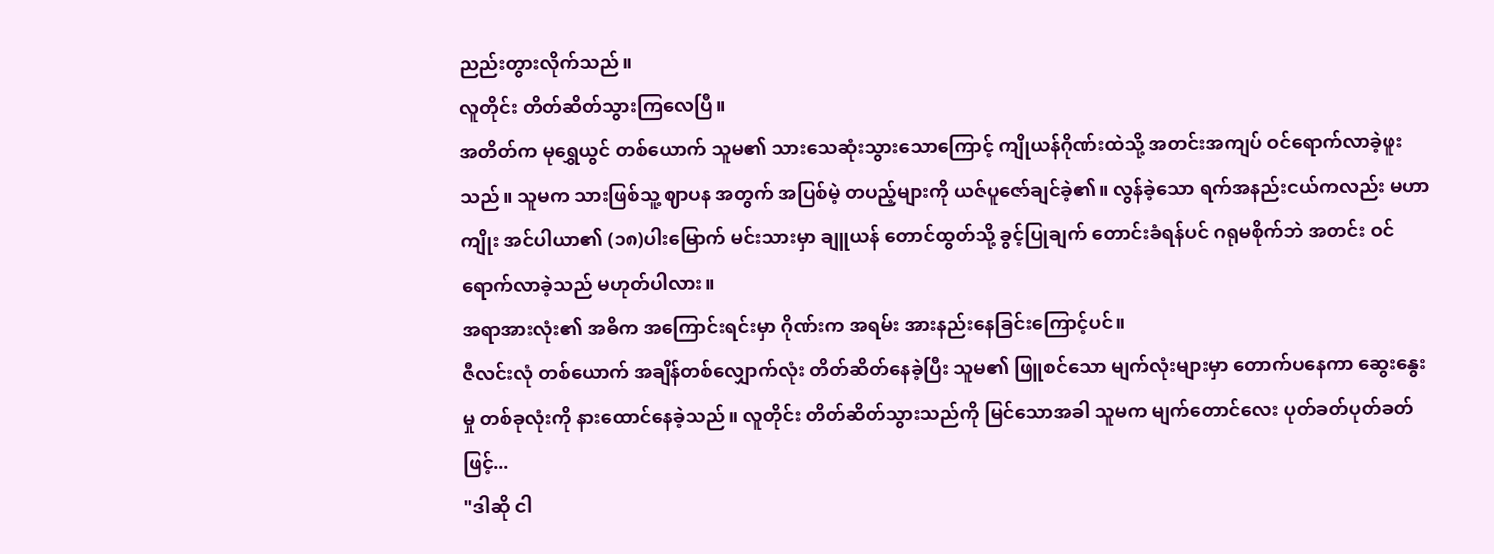ညည်းတွားလိုက်သည်။
လူတိုင်း တိတ်ဆိတ်သွားကြလေပြီ။
အတိတ်က မုရွှေယွင် တစ်ယောက် သူမ၏ သားသေဆုံးသွားသောကြောင့် ကျိုယန်ဂိုဏ်းထဲသို့ အတင်းအကျပ် ဝင်ရောက်လာခဲ့ဖူးသည်။ သူမက သားဖြစ်သူ့ ဈာပန အတွက် အပြစ်မဲ့ တပည့်များကို ယဇ်ပူဇော်ချင်ခဲ့၏။ လွန်ခဲ့သော ရက်အနည်းငယ်ကလည်း မဟာကျိုး အင်ပါယာ၏ (၁၈)ပါးမြောက် မင်းသားမှာ ချူယန် တောင်ထွတ်သို့ ခွင့်ပြုချက် တောင်းခံရန်ပင် ဂရုမစိုက်ဘဲ အတင်း ဝင်ရောက်လာခဲ့သည် မဟုတ်ပါလား။
အရာအားလုံး၏ အဓိက အကြောင်းရင်းမှာ ဂိုဏ်းက အရမ်း အားနည်းနေခြင်းကြောင့်ပင်။
ဇီလင်းလုံ တစ်ယောက် အချိန်တစ်လျှောက်လုံး တိတ်ဆိတ်နေခဲ့ပြီး သူမ၏ ဖြူစင်သော မျက်လုံးများမှာ တောက်ပနေကာ ဆွေးနွေးမှု တစ်ခုလုံးကို နားထောင်နေခဲ့သည်။ လူတိုင်း တိတ်ဆိတ်သွားသည်ကို မြင်သောအခါ သူမက မျက်တောင်လေး ပုတ်ခတ်ပုတ်ခတ်ဖြင့်...
"ဒါဆို ငါ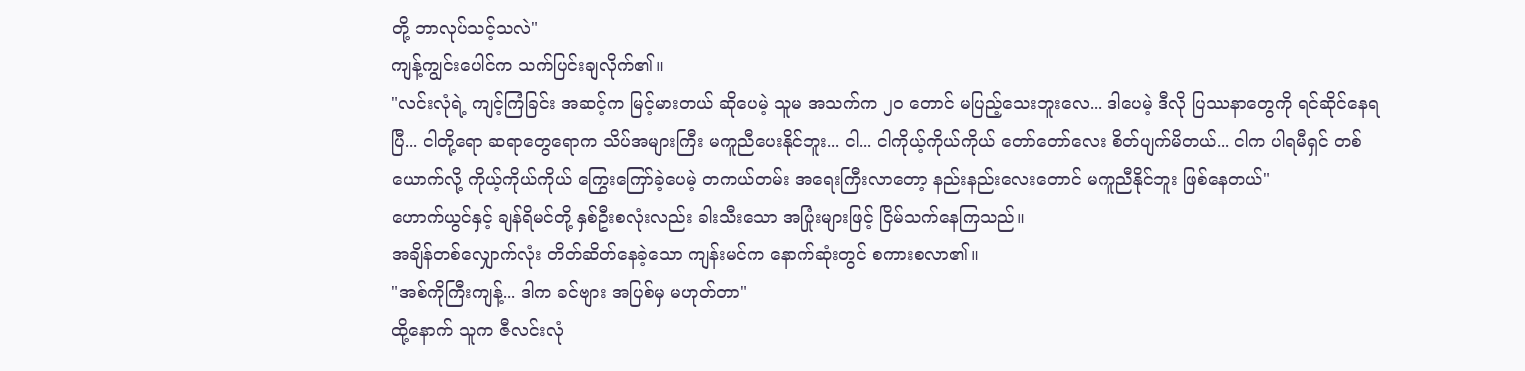တို့ ဘာလုပ်သင့်သလဲ"
ကျန့်ကျွင်းပေါင်က သက်ပြင်းချလိုက်၏။
"လင်းလုံရဲ့ ကျင့်ကြံခြင်း အဆင့်က မြင့်မားတယ် ဆိုပေမဲ့ သူမ အသက်က ၂၀ တောင် မပြည့်သေးဘူးလေ... ဒါပေမဲ့ ဒီလို ပြဿနာတွေကို ရင်ဆိုင်နေရပြီ... ငါတို့ရော ဆရာတွေရောက သိပ်အများကြီး မကူညီပေးနိုင်ဘူး... ငါ... ငါကိုယ့်ကိုယ်ကိုယ် တော်တော်လေး စိတ်ပျက်မိတယ်... ငါက ပါရမီရှင် တစ်ယောက်လို့ ကိုယ့်ကိုယ်ကိုယ် ကြွေးကြော်ခဲ့ပေမဲ့ တကယ်တမ်း အရေးကြီးလာတော့ နည်းနည်းလေးတောင် မကူညီနိုင်ဘူး ဖြစ်နေတယ်"
ဟောက်ယွင်နှင့် ချန်ရိမင်တို့ နှစ်ဦးစလုံးလည်း ခါးသီးသော အပြုံးများဖြင့် ငြိမ်သက်နေကြသည်။
အချိန်တစ်လျှောက်လုံး တိတ်ဆိတ်နေခဲ့သော ကျန်းမင်က နောက်ဆုံးတွင် စကားစလာ၏။
"အစ်ကိုကြီးကျန့်... ဒါက ခင်ဗျား အပြစ်မှ မဟုတ်တာ"
ထို့နောက် သူက ဇီလင်းလုံ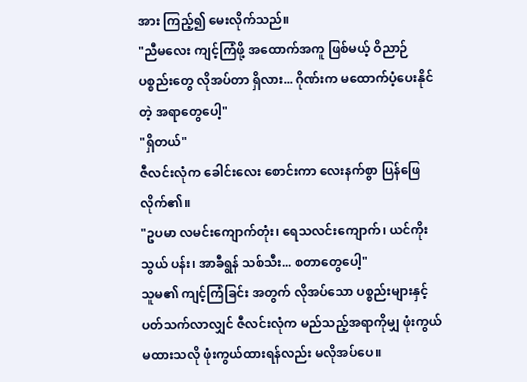အား ကြည့်၍ မေးလိုက်သည်။
"ညီမလေး ကျင့်ကြံဖို့ အထောက်အကူ ဖြစ်မယ့် ဝိညာဉ် ပစ္စည်းတွေ လိုအပ်တာ ရှိလား... ဂိုဏ်းက မထောက်ပံ့ပေးနိုင်တဲ့ အရာတွေပေါ့"
"ရှိတယ်"
ဇီလင်းလုံက ခေါင်းလေး စောင်းကာ လေးနက်စွာ ပြန်ဖြေလိုက်၏။
"ဥပမာ လမင်းကျောက်တုံး၊ ရေသလင်းကျောက်၊ ယင်ကိုးသွယ် ပန်း၊ အာခီရွန် သစ်သီး... စတာတွေပေါ့"
သူမ၏ ကျင့်ကြံခြင်း အတွက် လိုအပ်သော ပစ္စည်းများနှင့် ပတ်သက်လာလျှင် ဇီလင်းလုံက မည်သည့်အရာကိုမျှ ဖုံးကွယ်မထားသလို ဖုံးကွယ်ထားရန်လည်း မလိုအပ်ပေ။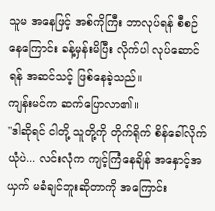သူမ အနေဖြင့် အစ်ကိုကြီး ဘာလုပ်ရန် စီစဉ်နေကြောင်း ခန့်မှန်းမိပြီး လိုက်ပါ လုပ်ဆောင်ရန် အဆင်သင့် ဖြစ်နေခဲ့သည်။
ကျန်းမင်က ဆက်ပြောလာ၏။
"ဒါဆိုရင် ငါတို့ သူတို့ကို တိုက်ရိုက် စိန်ခေါ်လိုက်ယုံပဲ... လင်းလုံက ကျင့်ကြံနေချိန် အနှောင့်အယှက် မခံချင်ဘူးဆိုတာကို အကြောင်း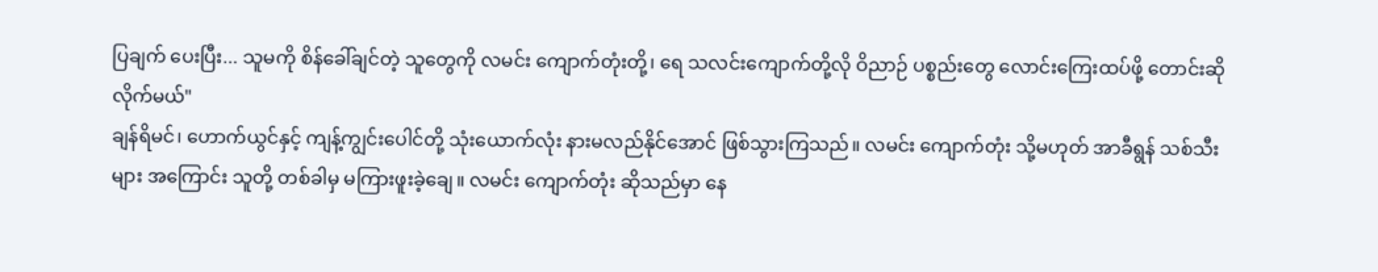ပြချက် ပေးပြီး... သူမကို စိန်ခေါ်ချင်တဲ့ သူတွေကို လမင်း ကျောက်တုံးတို့၊ ရေ သလင်းကျောက်တို့လို ဝိညာဉ် ပစ္စည်းတွေ လောင်းကြေးထပ်ဖို့ တောင်းဆိုလိုက်မယ်"
ချန်ရိမင်၊ ဟောက်ယွင်နှင့် ကျန့်ကျွင်းပေါင်တို့ သုံးယောက်လုံး နားမလည်နိုင်အောင် ဖြစ်သွားကြသည်။ လမင်း ကျောက်တုံး သို့မဟုတ် အာခီရွန် သစ်သီးများ အကြောင်း သူတို့ တစ်ခါမှ မကြားဖူးခဲ့ချေ။ လမင်း ကျောက်တုံး ဆိုသည်မှာ နေ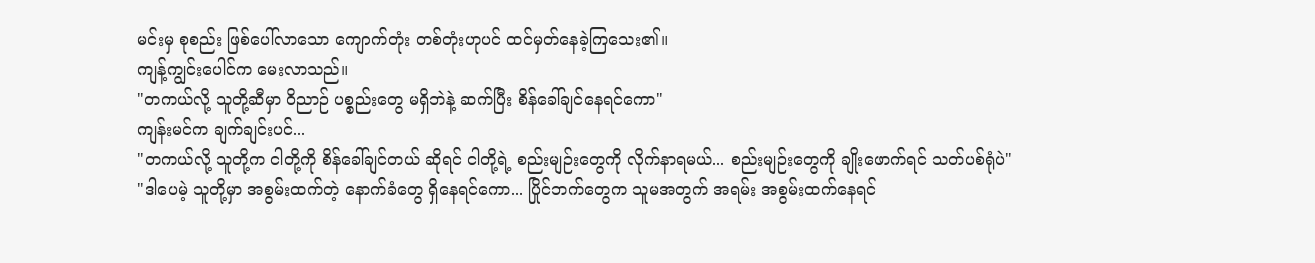မင်းမှ စုစည်း ဖြစ်ပေါ်လာသော ကျောက်တုံး တစ်တုံးဟုပင် ထင်မှတ်နေခဲ့ကြသေး၏။
ကျန့်ကျွင်းပေါင်က မေးလာသည်။
"တကယ်လို့ သူတို့ဆီမှာ ဝိညာဉ် ပစ္စည်းတွေ မရှိဘဲနဲ့ ဆက်ပြီး စိန်ခေါ်ချင်နေရင်ကော"
ကျန်းမင်က ချက်ချင်းပင်...
"တကယ်လို့ သူတို့က ငါတို့ကို စိန်ခေါ်ချင်တယ် ဆိုရင် ငါတို့ရဲ့ စည်းမျဉ်းတွေကို လိုက်နာရမယ်... စည်းမျဉ်းတွေကို ချိုးဖောက်ရင် သတ်ပစ်ရုံပဲ"
"ဒါပေမဲ့ သူတို့မှာ အစွမ်းထက်တဲ့ နောက်ခံတွေ ရှိနေရင်ကော... ပြိုင်ဘက်တွေက သူမအတွက် အရမ်း အစွမ်းထက်နေရင်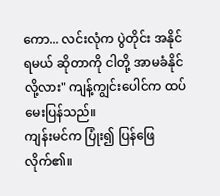ကော... လင်းလုံက ပွဲတိုင်း အနိုင်ရမယ် ဆိုတာကို ငါတို့ အာမခံနိုင်လို့လား" ကျန့်ကျွင်းပေါင်က ထပ်မေးပြန်သည်။
ကျန်းမင်က ပြုံး၍ ပြန်ဖြေလိုက်၏။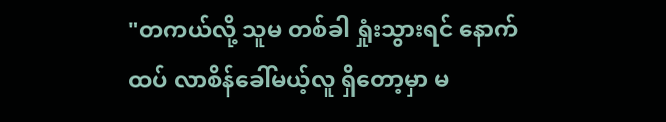"တကယ်လို့ သူမ တစ်ခါ ရှုံးသွားရင် နောက်ထပ် လာစိန်ခေါ်မယ့်လူ ရှိတော့မှာ မ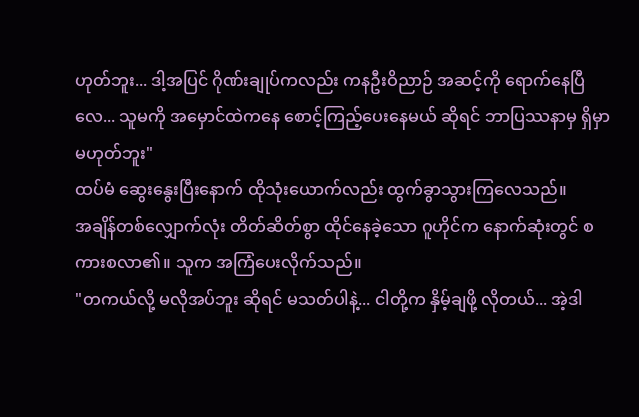ဟုတ်ဘူး... ဒါ့အပြင် ဂိုဏ်းချုပ်ကလည်း ကနဦးဝိညာဉ် အဆင့်ကို ရောက်နေပြီလေ... သူမကို အမှောင်ထဲကနေ စောင့်ကြည့်ပေးနေမယ် ဆိုရင် ဘာပြဿနာမှ ရှိမှာ မဟုတ်ဘူး"
ထပ်မံ ဆွေးနွေးပြီးနောက် ထိုသုံးယောက်လည်း ထွက်ခွာသွားကြလေသည်။
အချိန်တစ်လျှောက်လုံး တိတ်ဆိတ်စွာ ထိုင်နေခဲ့သော ဂူဟိုင်က နောက်ဆုံးတွင် စကားစလာ၏။ သူက အကြံပေးလိုက်သည်။
"တကယ်လို့ မလိုအပ်ဘူး ဆိုရင် မသတ်ပါနဲ့... ငါတို့က နှိမ့်ချဖို့ လိုတယ်... အဲ့ဒါ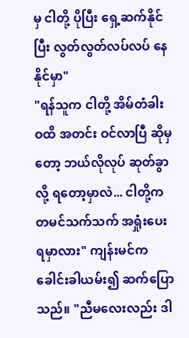မှ ငါတို့ ပိုပြီး ရှေ့ဆက်နိုင်ပြီး လွတ်လွတ်လပ်လပ် နေနိုင်မှာ"
"ရန်သူက ငါတို့ အိမ်တံခါးဝထိ အတင်း ဝင်လာပြီ ဆိုမှတော့ ဘယ်လိုလုပ် ဆုတ်ခွာလို့ ရတော့မှာလဲ... ငါတို့က တမင်သက်သက် အရှုံးပေးရမှာလား" ကျန်းမင်က ခေါင်းခါယမ်း၍ ဆက်ပြောသည်။ "ညီမလေးလည်း ဒါ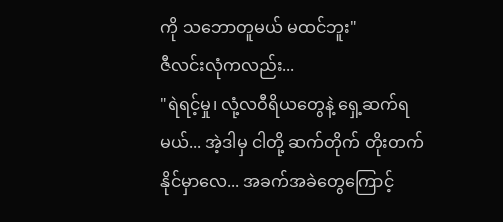ကို သဘောတူမယ် မထင်ဘူး"
ဇီလင်းလုံကလည်း...
"ရဲရင့်မှု၊ လုံ့လဝီရိယတွေနဲ့ ရှေ့ဆက်ရမယ်... အဲ့ဒါမှ ငါတို့ ဆက်တိုက် တိုးတက်နိုင်မှာလေ... အခက်အခဲတွေကြောင့်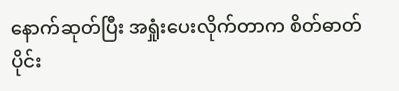နောက်ဆုတ်ပြီး အရှုံးပေးလိုက်တာက စိတ်ဓာတ်ပိုင်း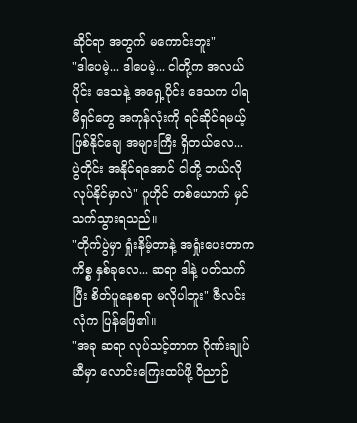ဆိုင်ရာ အတွက် မကောင်းဘူး"
"ဒါပေမဲ့... ဒါပေမဲ့... ငါတို့က အလယ်ပိုင်း ဒေသနဲ့ အရှေ့ပိုင်း ဒေသက ပါရမီရှင်တွေ အကုန်လုံးကို ရင်ဆိုင်ရမယ့် ဖြစ်နိုင်ချေ အများကြီး ရှိတယ်လေ... ပွဲတိုင်း အနိုင်ရအောင် ငါတို့ ဘယ်လို လုပ်နိုင်မှာလဲ" ဂူဟိုင် တစ်ယောက် မှင်သက်သွားရသည်။
"တိုက်ပွဲမှာ ရှုံးနိမ့်တာနဲ့ အရှုံးပေးတာက ကိစ္စ နှစ်ခုလေ... ဆရာ ဒါနဲ့ ပတ်သက်ပြီး စိတ်ပူနေစရာ မလိုပါဘူး" ဇီလင်းလုံက ပြန်ဖြေ၏။
"အခု ဆရာ လုပ်သင့်တာက ဂိုဏ်းချုပ်ဆီမှာ လောင်းကြေးထပ်ဖို့ ဝိညာဉ်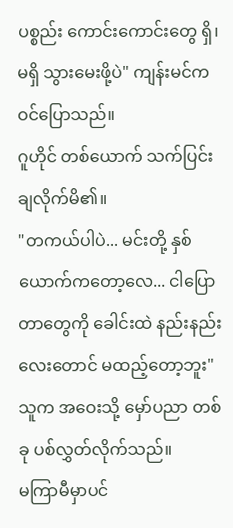ပစ္စည်း ကောင်းကောင်းတွေ ရှိ၊ မရှိ သွားမေးဖို့ပဲ" ကျန်းမင်က ဝင်ပြောသည်။
ဂူဟိုင် တစ်ယောက် သက်ပြင်းချလိုက်မိ၏။
"တကယ်ပါပဲ... မင်းတို့ နှစ်ယောက်ကတော့လေ... ငါပြောတာတွေကို ခေါင်းထဲ နည်းနည်းလေးတောင် မထည့်တော့ဘူး"
သူက အဝေးသို့ မှော်ပညာ တစ်ခု ပစ်လွှတ်လိုက်သည်။
မကြာမီမှာပင်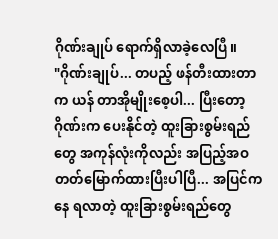ဂိုဏ်းချုပ် ရောက်ရှိလာခဲ့လေပြီ။
"ဂိုဏ်းချုပ်... တပည့် ဖန်တီးထားတာက ယန် တာအိုမျိုးစေ့ပါ... ပြီးတော့ ဂိုဏ်းက ပေးနိုင်တဲ့ ထူးခြားစွမ်းရည်တွေ အကုန်လုံးကိုလည်း အပြည့်အဝ တတ်မြောက်ထားပြီးပါပြီ... အပြင်ကနေ ရလာတဲ့ ထူးခြားစွမ်းရည်တွေ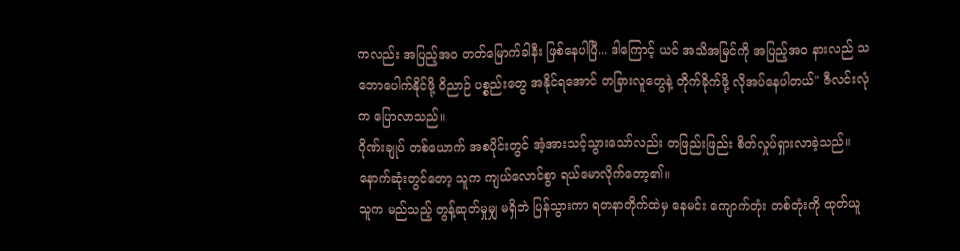ကလည်း အပြည့်အဝ တတ်မြောက်ခါနီး ဖြစ်နေပါပြီ... ဒါကြောင့် ယင် အသိအမြင်ကို အပြည့်အဝ နားလည် သဘောပေါက်နိုင်ဖို့ ဝိညာဉ် ပစ္စည်းတွေ အနိုင်ရအောင် တခြားလူတွေနဲ့ တိုက်ခိုက်ဖို့ လိုအပ်နေပါတယ်" ဇီလင်းလုံက ပြောလာသည်။
ဂိုဏ်းချုပ် တစ်ယောက် အစပိုင်းတွင် အံ့အားသင့်သွားသော်လည်း တဖြည်းဖြည်း စိတ်လှုပ်ရှားလာခဲ့သည်။ နောက်ဆုံးတွင်တော့ သူက ကျယ်လောင်စွာ ရယ်မောလိုက်တော့၏။
သူက မည်သည့် တွန့်ဆုတ်မှုမျှ မရှိဘဲ ပြန်သွားကာ ရတနာတိုက်ထဲမှ နေမင်း ကျောက်တုံး တစ်တုံးကို ထုတ်ယူ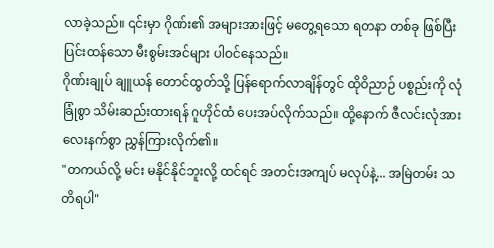လာခဲ့သည်။ ၎င်းမှာ ဂိုဏ်း၏ အများအားဖြင့် မတွေ့ရသော ရတနာ တစ်ခု ဖြစ်ပြီး ပြင်းထန်သော မီးစွမ်းအင်များ ပါဝင်နေသည်။
ဂိုဏ်းချုပ် ချူယန် တောင်ထွတ်သို့ ပြန်ရောက်လာချိန်တွင် ထိုဝိညာဉ် ပစ္စည်းကို လုံခြုံစွာ သိမ်းဆည်းထားရန် ဂူဟိုင်ထံ ပေးအပ်လိုက်သည်။ ထို့နောက် ဇီလင်းလုံအား လေးနက်စွာ ညွှန်ကြားလိုက်၏။
"တကယ်လို့ မင်း မနိုင်နိုင်ဘူးလို့ ထင်ရင် အတင်းအကျပ် မလုပ်နဲ့... အမြဲတမ်း သတိရပါ"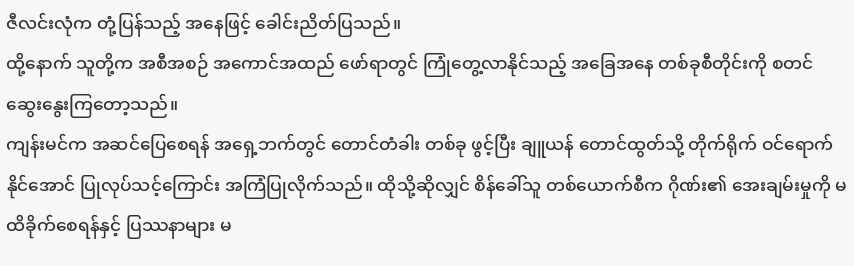ဇီလင်းလုံက တုံ့ပြန်သည့် အနေဖြင့် ခေါင်းညိတ်ပြသည်။
ထို့နောက် သူတို့က အစီအစဉ် အကောင်အထည် ဖော်ရာတွင် ကြုံတွေ့လာနိုင်သည့် အခြေအနေ တစ်ခုစီတိုင်းကို စတင် ဆွေးနွေးကြတော့သည်။
ကျန်းမင်က အဆင်ပြေစေရန် အရှေ့ဘက်တွင် တောင်တံခါး တစ်ခု ဖွင့်ပြီး ချူယန် တောင်ထွတ်သို့ တိုက်ရိုက် ဝင်ရောက်နိုင်အောင် ပြုလုပ်သင့်ကြောင်း အကြံပြုလိုက်သည်။ ထိုသို့ဆိုလျှင် စိန်ခေါ်သူ တစ်ယောက်စီက ဂိုဏ်း၏ အေးချမ်းမှုကို မထိခိုက်စေရန်နှင့် ပြဿနာများ မ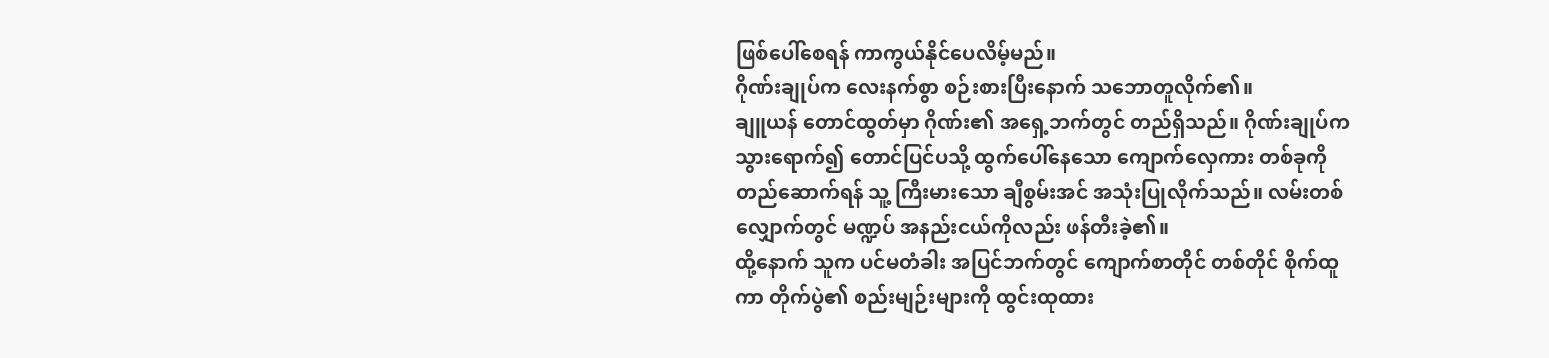ဖြစ်ပေါ်စေရန် ကာကွယ်နိုင်ပေလိမ့်မည်။
ဂိုဏ်းချုပ်က လေးနက်စွာ စဉ်းစားပြီးနောက် သဘောတူလိုက်၏။
ချူယန် တောင်ထွတ်မှာ ဂိုဏ်း၏ အရှေ့ဘက်တွင် တည်ရှိသည်။ ဂိုဏ်းချုပ်က သွားရောက်၍ တောင်ပြင်ပသို့ ထွက်ပေါ်နေသော ကျောက်လှေကား တစ်ခုကို တည်ဆောက်ရန် သူ့ ကြီးမားသော ချီစွမ်းအင် အသုံးပြုလိုက်သည်။ လမ်းတစ်လျှောက်တွင် မဏ္ဍပ် အနည်းငယ်ကိုလည်း ဖန်တီးခဲ့၏။
ထို့နောက် သူက ပင်မတံခါး အပြင်ဘက်တွင် ကျောက်စာတိုင် တစ်တိုင် စိုက်ထူကာ တိုက်ပွဲ၏ စည်းမျဉ်းများကို ထွင်းထုထား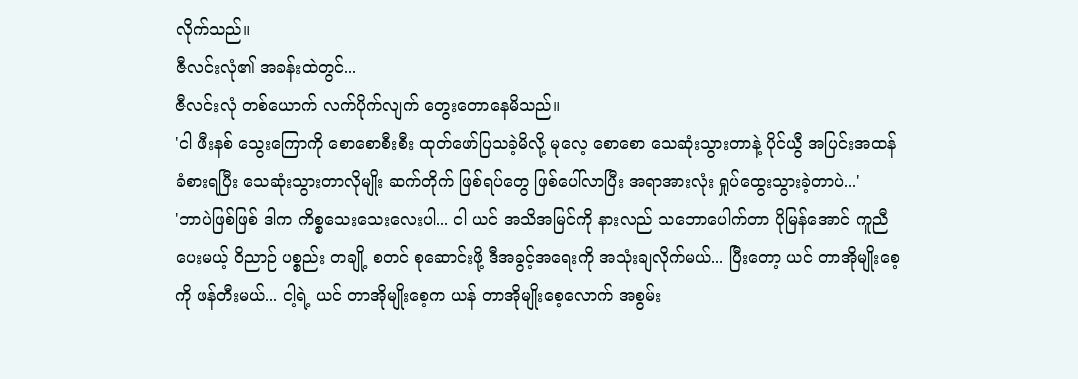လိုက်သည်။
ဇီလင်းလုံ၏ အခန်းထဲတွင်...
ဇီလင်းလုံ တစ်ယောက် လက်ပိုက်လျက် တွေးတောနေမိသည်။
'ငါ ဖီးနစ် သွေးကြောကို စောစောစီးစီး ထုတ်ဖော်ပြသခဲ့မိလို့ မုလေ့ စောစော သေဆုံးသွားတာနဲ့ ပိုင်ယွီ အပြင်းအထန် ခံစားရပြီး သေဆုံးသွားတာလိုမျိုး ဆက်တိုက် ဖြစ်ရပ်တွေ ဖြစ်ပေါ်လာပြီး အရာအားလုံး ရှုပ်ထွေးသွားခဲ့တာပဲ...'
'ဘာပဲဖြစ်ဖြစ် ဒါက ကိစ္စသေးသေးလေးပါ... ငါ ယင် အသိအမြင်ကို နားလည် သဘောပေါက်တာ ပိုမြန်အောင် ကူညီပေးမယ့် ဝိညာဉ် ပစ္စည်း တချို့ စတင် စုဆောင်းဖို့ ဒီအခွင့်အရေးကို အသုံးချလိုက်မယ်... ပြီးတော့ ယင် တာအိုမျိုးစေ့ကို ဖန်တီးမယ်... ငါ့ရဲ့ ယင် တာအိုမျိုးစေ့က ယန် တာအိုမျိုးစေ့လောက် အစွမ်း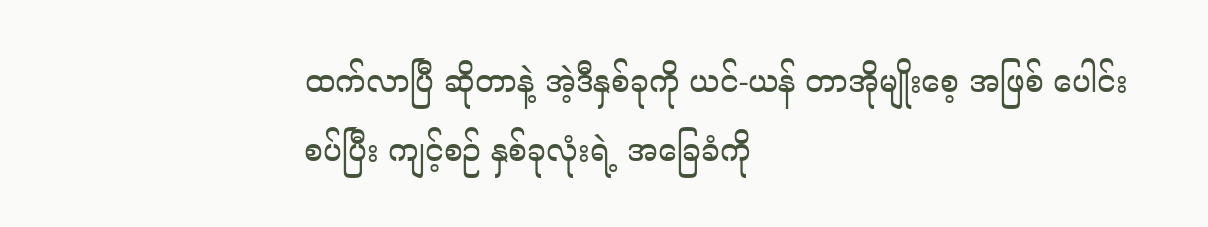ထက်လာပြီ ဆိုတာနဲ့ အဲ့ဒီနှစ်ခုကို ယင်-ယန် တာအိုမျိုးစေ့ အဖြစ် ပေါင်းစပ်ပြီး ကျင့်စဉ် နှစ်ခုလုံးရဲ့ အခြေခံကို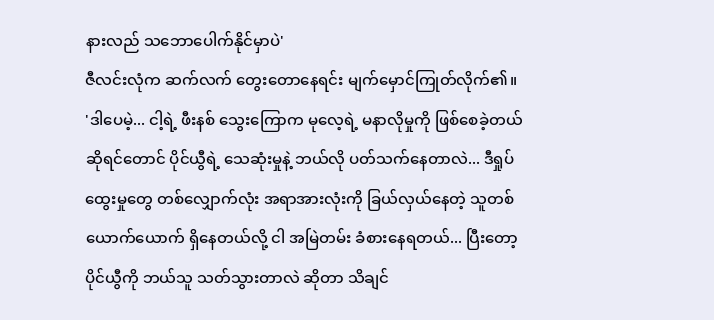နားလည် သဘောပေါက်နိုင်မှာပဲ'
ဇီလင်းလုံက ဆက်လက် တွေးတောနေရင်း မျက်မှောင်ကြုတ်လိုက်၏။
'ဒါပေမဲ့... ငါ့ရဲ့ ဖီးနစ် သွေးကြောက မုလေ့ရဲ့ မနာလိုမှုကို ဖြစ်စေခဲ့တယ် ဆိုရင်တောင် ပိုင်ယွီရဲ့ သေဆုံးမှုနဲ့ ဘယ်လို ပတ်သက်နေတာလဲ... ဒီရှုပ်ထွေးမှုတွေ တစ်လျှောက်လုံး အရာအားလုံးကို ခြယ်လှယ်နေတဲ့ သူတစ်ယောက်ယောက် ရှိနေတယ်လို့ ငါ အမြဲတမ်း ခံစားနေရတယ်... ပြီးတော့ ပိုင်ယွီကို ဘယ်သူ သတ်သွားတာလဲ ဆိုတာ သိချင်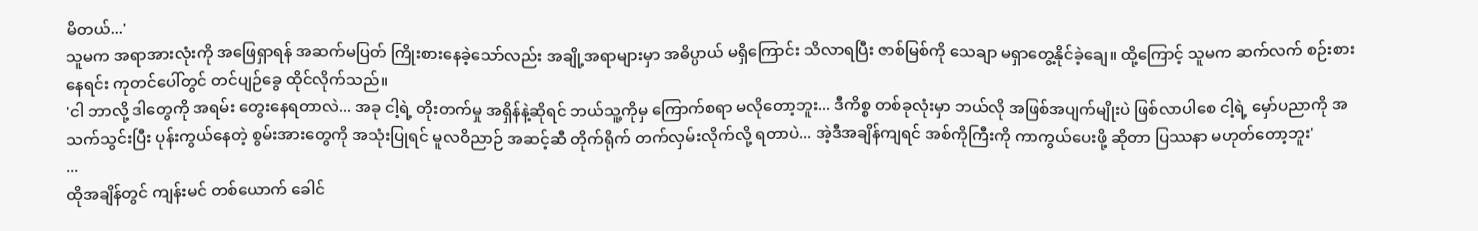မိတယ်...'
သူမက အရာအားလုံးကို အဖြေရှာရန် အဆက်မပြတ် ကြိုးစားနေခဲ့သော်လည်း အချို့အရာများမှာ အဓိပ္ပာယ် မရှိကြောင်း သိလာရပြီး ဇာစ်မြစ်ကို သေချာ မရှာတွေ့နိုင်ခဲ့ချေ။ ထို့ကြောင့် သူမက ဆက်လက် စဉ်းစားနေရင်း ကုတင်ပေါ်တွင် တင်ပျဉ်ခွေ ထိုင်လိုက်သည်။
'ငါ ဘာလို့ ဒါတွေကို အရမ်း တွေးနေရတာလဲ... အခု ငါ့ရဲ့ တိုးတက်မှု အရှိန်နဲ့ဆိုရင် ဘယ်သူ့ကိုမှ ကြောက်စရာ မလိုတော့ဘူး... ဒီကိစ္စ တစ်ခုလုံးမှာ ဘယ်လို အဖြစ်အပျက်မျိုးပဲ ဖြစ်လာပါစေ ငါ့ရဲ့ မှော်ပညာကို အသက်သွင်းပြီး ပုန်းကွယ်နေတဲ့ စွမ်းအားတွေကို အသုံးပြုရင် မူလဝိညာဉ် အဆင့်ဆီ တိုက်ရိုက် တက်လှမ်းလိုက်လို့ ရတာပဲ... အဲ့ဒီအချိန်ကျရင် အစ်ကိုကြီးကို ကာကွယ်ပေးဖို့ ဆိုတာ ပြဿနာ မဟုတ်တော့ဘူး'
...
ထိုအချိန်တွင် ကျန်းမင် တစ်ယောက် ခေါင်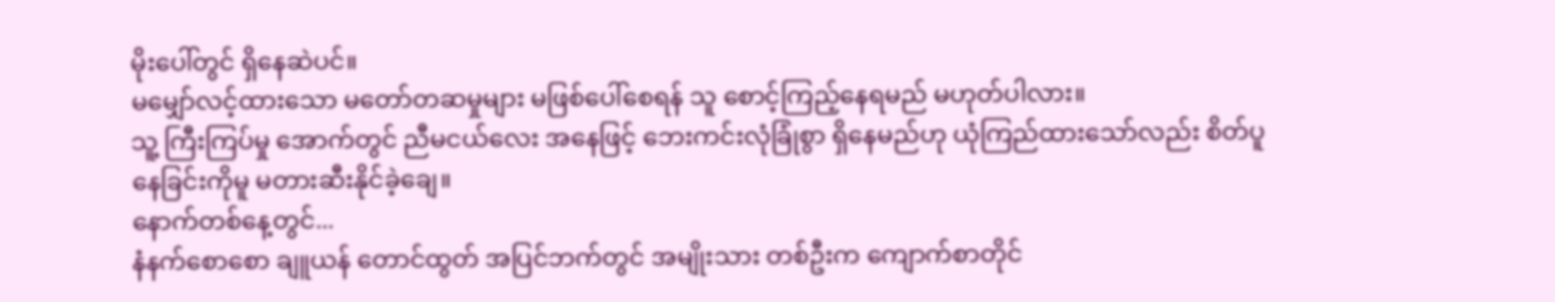မိုးပေါ်တွင် ရှိနေဆဲပင်။
မမျှော်လင့်ထားသော မတော်တဆမှုများ မဖြစ်ပေါ်စေရန် သူ စောင့်ကြည့်နေရမည် မဟုတ်ပါလား။
သူ့ ကြီးကြပ်မှု အောက်တွင် ညီမငယ်လေး အနေဖြင့် ဘေးကင်းလုံခြုံစွာ ရှိနေမည်ဟု ယုံကြည်ထားသော်လည်း စိတ်ပူနေခြင်းကိုမူ မတားဆီးနိုင်ခဲ့ချေ။
နောက်တစ်နေ့တွင်...
နံနက်စောစော ချူယန် တောင်ထွတ် အပြင်ဘက်တွင် အမျိုးသား တစ်ဦးက ကျောက်စာတိုင်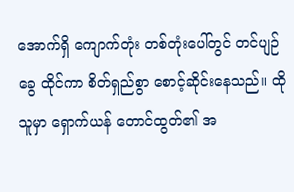အောက်ရှိ ကျောက်တုံး တစ်တုံးပေါ်တွင် တင်ပျဉ်ခွေ ထိုင်ကာ စိတ်ရှည်စွာ စောင့်ဆိုင်းနေသည်။ ထိုသူမှာ ရှောက်ယန် တောင်ထွတ်၏ အ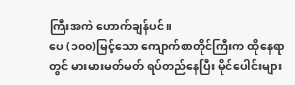ကြီးအကဲ ဟောက်ချန်ပင်။
ပေ (၁၀၀)မြင့်သော ကျောက်စာတိုင်ကြီးက ထိုနေရာတွင် မားမားမတ်မတ် ရပ်တည်နေပြီး မိုင်ပေါင်းများ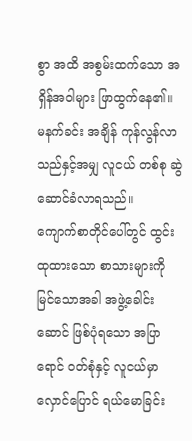စွာ အထိ အစွမ်းထက်သော အရှိန်အဝါများ ဖြာထွက်နေ၏။
မနက်ခင်း အချိန် ကုန်လွန်လာသည်နှင့်အမျှ လူငယ် တစ်စု ဆွဲဆောင်ခံလာရသည်။
ကျောက်စာတိုင်ပေါ်တွင် ထွင်းထုထားသော စာသားများကို မြင်သောအခါ အဖွဲ့ခေါင်းဆောင် ဖြစ်ပုံရသော အပြာရောင် ဝတ်စုံနှင့် လူငယ်မှာ လှောင်ပြောင် ရယ်မောခြင်း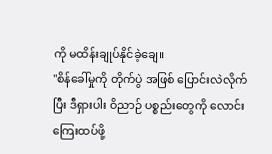ကို မထိန်းချုပ်နိုင်ခဲ့ချေ။
"စိန်ခေါ်မှုကို တိုက်ပွဲ အဖြစ် ပြောင်းလဲလိုက်ပြီး ဒီရှားပါး ဝိညာဉ် ပစ္စည်းတွေကို လောင်းကြေးထပ်ဖို့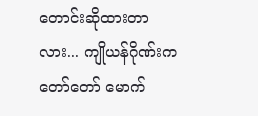တောင်းဆိုထားတာလား... ကျိုယန်ဂိုဏ်းက တော်တော် မောက်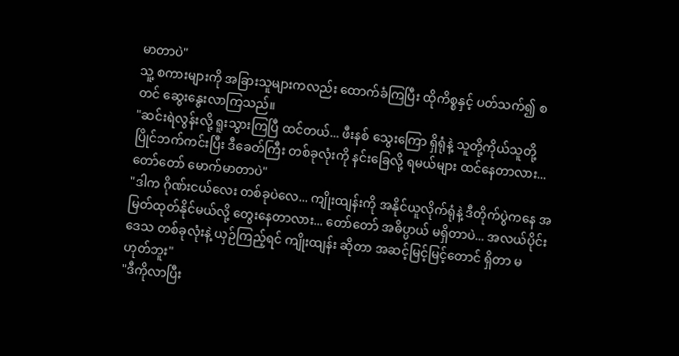မာတာပဲ"
သူ့ စကားများကို အခြားသူများကလည်း ထောက်ခံကြပြီး ထိုကိစ္စနှင့် ပတ်သက်၍ စတင် ဆွေးနွေးလာကြသည်။
"ဆင်းရဲလွန်းလို့ ရူးသွားကြပြီ ထင်တယ်... ဖီးနစ် သွေးကြော ရှိရုံနဲ့ သူတို့ကိုယ်သူတို့ ပြိုင်ဘက်ကင်းပြီး ဒီခေတ်ကြီး တစ်ခုလုံးကို နင်းခြေလို့ ရမယ်များ ထင်နေတာလား... တော်တော် မောက်မာတာပဲ"
"ဒါက ဂိုဏ်းငယ်လေး တစ်ခုပဲလေ... ကျိုးထျန်းကို အနိုင်ယူလိုက်ရုံနဲ့ ဒီတိုက်ပွဲကနေ အမြတ်ထုတ်နိုင်မယ်လို့ တွေးနေတာလား... တော်တော် အဓိပ္ပာယ် မရှိတာပဲ... အလယ်ပိုင်း ဒေသ တစ်ခုလုံးနဲ့ ယှဉ်ကြည့်ရင် ကျိုးထျန်း ဆိုတာ အဆင့်မြင့်မြင့်တောင် ရှိတာ မဟုတ်ဘူး"
"ဒီကိုလာပြီး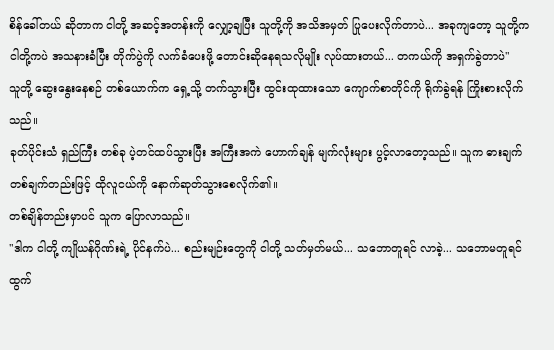စိန်ခေါ်တယ် ဆိုတာက ငါတို့ အဆင့်အတန်းကို လျှော့ချပြီး သူတို့ကို အသိအမှတ် ပြုပေးလိုက်တာပဲ... အခုကျတော့ သူတို့က ငါတို့ကပဲ အသနားခံပြီး တိုက်ပွဲကို လက်ခံပေးဖို့ တောင်းဆိုနေရသလိုမျိုး လုပ်ထားတယ်... တကယ်ကို အရှက်ခွဲတာပဲ"
သူတို့ ဆွေးနွေးနေစဉ် တစ်ယောက်က ရှေ့သို့ တက်သွားပြီး ထွင်းထုထားသော ကျောက်စာတိုင်ကို ရိုက်ခွဲရန် ကြိုးစားလိုက်သည်။
ခုတ်ပိုင်းသံ ရှည်ကြီး တစ်ခု ပဲ့တင်ထပ်သွားပြီး အကြီးအကဲ ဟောက်ချန် မျက်လုံးများ ပွင့်လာတော့သည်။ သူက ဓားချက် တစ်ချက်တည်းဖြင့် ထိုလူငယ်ကို နောက်ဆုတ်သွားစေလိုက်၏။
တစ်ချိန်တည်းမှာပင် သူက ပြောလာသည်။
"ဒါက ငါတို့ ကျိုယန်ဂိုဏ်းရဲ့ ပိုင်နက်ပဲ... စည်းမျဉ်းတွေကို ငါတို့ သတ်မှတ်မယ်... သဘောတူရင် လာခဲ့... သဘောမတူရင် ထွက်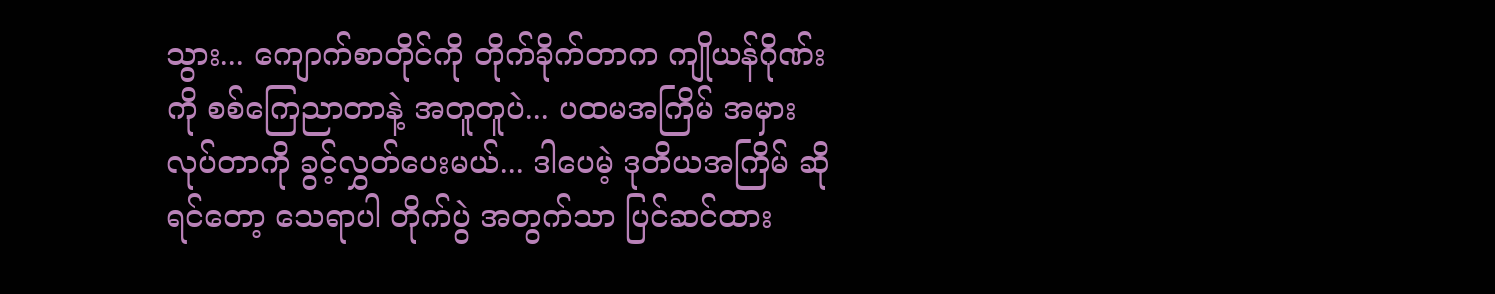သွား... ကျောက်စာတိုင်ကို တိုက်ခိုက်တာက ကျိုယန်ဂိုဏ်းကို စစ်ကြေညာတာနဲ့ အတူတူပဲ... ပထမအကြိမ် အမှားလုပ်တာကို ခွင့်လွှတ်ပေးမယ်... ဒါပေမဲ့ ဒုတိယအကြိမ် ဆိုရင်တော့ သေရာပါ တိုက်ပွဲ အတွက်သာ ပြင်ဆင်ထား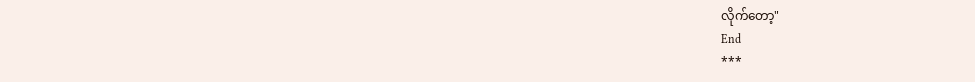လိုက်တော့"
End
***